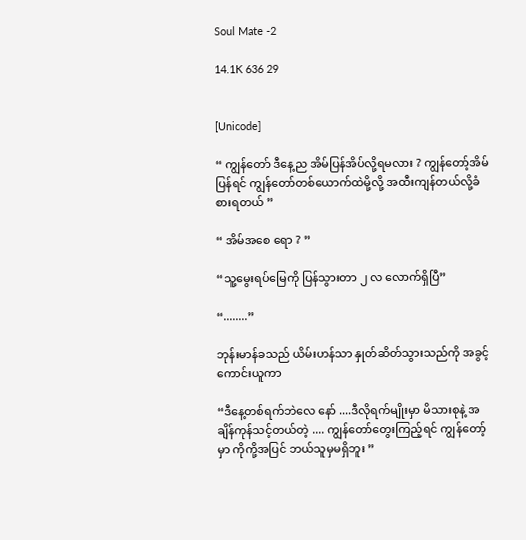Soul Mate -2

14.1K 636 29


[Unicode]

“ ကျွန်တော် ဒီနေ့ည အိမ်ပြန်အိပ်လို့ရမလား ? ကျွန်တော့်အိမ်ပြန်ရင် ကျွန်တော်တစ်ယောက်ထဲမို့လို့ အထီးကျန်တယ်လို့ခံစားရတယ် ”

“ အိမ်အစေ ရော ? ”

“သူ့မွေးရပ်မြေကို ပြန်သွားတာ ၂ လ လောက်ရှိပြီ”

“........”

ဘုန်းမာန်ခသည် ယိမ်းဟန်သာ နှုတ်ဆိတ်သွားသည်ကို အခွင့်ကောင်းယူကာ

“ဒီနေ့တစ်ရက်ဘဲလေ နော် ....ဒီလိုရက်မျိုးမှာ မိသားစုနဲ့ အချိန်ကုန်သင့်တယ်တဲ့ .... ကျွန်တော်တွေးကြည့်ရင် ကျွန်တော့် မှာ ကိုကို့အပြင် ဘယ်သူမှမရှိဘူး ”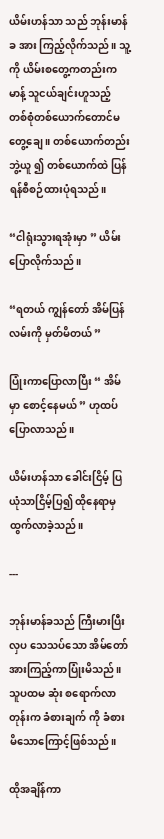ယိမ်းဟန်သာ သည် ဘုန်းမာန်ခ အား ကြည့်လိုက်သည် ။ သူ့ကို ယိမ်းစတွေ့ကတည်းက မာန့် သူငယ်ချင်းဟူသည့် တစ်စုံတစ်ယောက်တောင်မတွေ့ချေ ။ တစ်ယောက်တည်း ဘွဲ့ယူ ၍ တစ်ယောက်ထဲ ပြန်ရန်စီစဉ်ထားပုံရသည်။

“ငါရုံးသွားရအုံးမှာ ” ယိမ်းပြောလိုက်သည်။

“ရတယ် ကျွန်တော် အိမ်ပြန်လမ်းကို မှတ်မိတယ် ”

ပြုံးကာပြောလာပြီး “ အိမ်မှာ စောင့်နေမယ် ” ဟုထပ်ပြောလာသည်။

ယိမ်းဟန်သာ ခေါင်းငြိမ့် ပြယုံသာငြိမ့်ပြ၍ ထိုနေရာမှ ထွက်လာခဲ့သည်။

---

ဘုန်းမာန်ခသည် ကြီးမားပြီး လှပ သေသပ်သော အိမ်တော်အားကြည့်ကာပြုံးမိသည်။ သူပထမ ဆုံး စရောက်လာတုန်းက ခံစားချက် ကို ခံစားမိသောကြောင့်ဖြစ်သည်။

ထိုအချိန်ကာ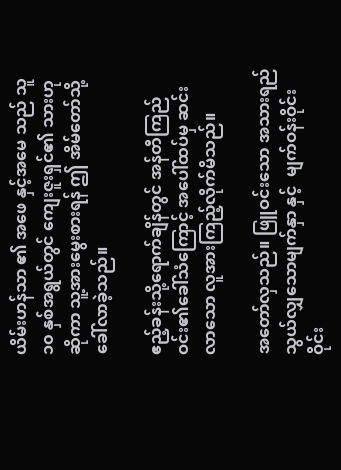ယိမ်းဟန်သာ ၏ အဖေ နှင့်အမေ သည် သူ ၁၀ နှစ်အရွယ်တွင် ကျေးဇူးရှင်၏ သားဟုဆိုကာ သူ့အားမွေးစားရန် ဤ အိမ်တော်သို့ခေါ်လာခဲ့သည်။

ဧည့်ခန်းသို့ရောက်ချိန်တွင် အန်တီကြည်ဝင်း၏ခေါ်သံကြောင့် အပေါ်ထပ်မှ ဆင်းလာသော လူအားကြည့်လိုက်မိသည်။

အတော်လှသည်။ ဖြူဝင်းသော အသားရည် သွယ်လျှသောမျက်နှာ နှင့်  မျက်ဝန်းဝိုင်းဝိုင်း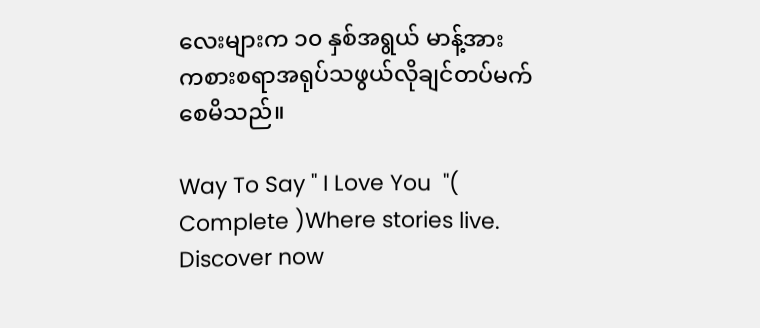လေးများက ၁၀ နှစ်အရွယ် မာန့်အား ကစားစရာအရုပ်သဖွယ်လိုချင်တပ်မက်စေမိသည်။

Way To Say " I Love You  "( Complete )Where stories live. Discover now